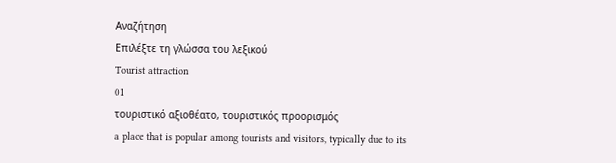Αναζήτηση
Επιλέξτε τη γλώσσα του λεξικού
Tourist attraction
01
τουριστικό αξιοθέατο, τουριστικός προορισμός
a place that is popular among tourists and visitors, typically due to its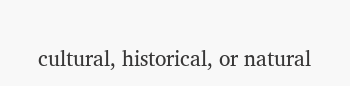cultural, historical, or natural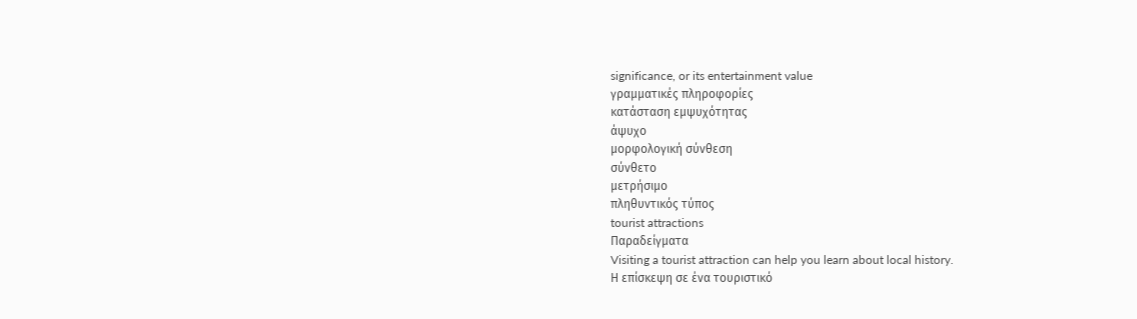significance, or its entertainment value
γραμματικές πληροφορίες
κατάσταση εμψυχότητας
άψυχο
μορφολογική σύνθεση
σύνθετο
μετρήσιμο
πληθυντικός τύπος
tourist attractions
Παραδείγματα
Visiting a tourist attraction can help you learn about local history.
Η επίσκεψη σε ένα τουριστικό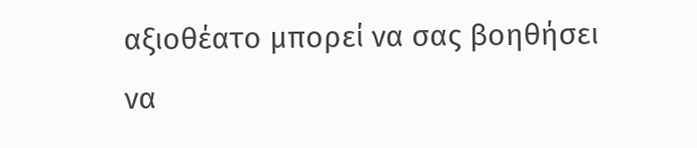αξιοθέατο μπορεί να σας βοηθήσει να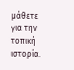μάθετε για την τοπική ιστορία.